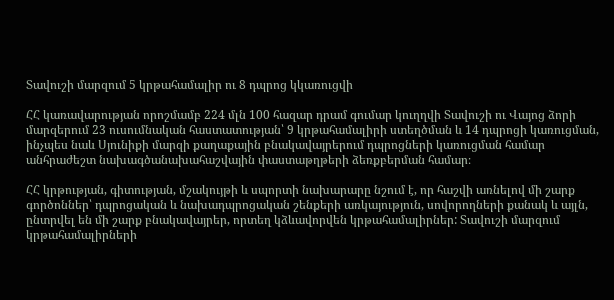Տավուշի մարզում 5 կրթահամալիր ու 8 դպրոց կկառուցվի

ՀՀ կառավարության որոշմամբ 224 մլն 100 հազար դրամ գումար կուղղվի Տավուշի ու Վայոց ձորի մարզերում 23 ուսումնական հաստատության՝ 9 կրթահամալիրի ստեղծման և 14 դպրոցի կառուցման, ինչպես նաև Սյունիքի մարզի քաղաքային բնակավայրերում դպրոցների կառուցման համար անհրաժեշտ նախագծանախահաշվային փաստաթղթերի ձեռքբերման համար։

ՀՀ կրթության, գիտության, մշակույթի և սպորտի նախարարը նշում է, որ հաշվի առնելով մի շարք գործոններ՝ դպրոցական և նախադպրոցական շենքերի առկայություն, սովորողների քանակ և այլն, ընտրվել են մի շարք բնակավայրեր, որտեղ կձևավորվեն կրթահամալիրներ: Տավուշի մարզում կրթահամալիրների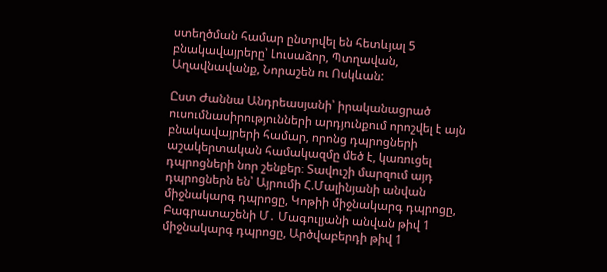ստեղծման համար ընտրվել են հետևյալ 5 բնակավայրերը՝ Լուսաձոր, Պտղավան, Աղավնավանք, Նորաշեն ու Ոսկևան:

Ըստ Ժաննա Անդրեասյանի՝ իրականացրած ուսումնասիրությունների արդյունքում որոշվել է այն բնակավայրերի համար, որոնց դպրոցների աշակերտական համակազմը մեծ է, կառուցել դպրոցների նոր շենքեր։ Տավուշի մարզում այդ դպրոցներն են՝ Այրումի Հ.Մալինյանի անվան միջնակարգ դպրոցը, Կոթիի միջնակարգ դպրոցը, Բագրատաշենի Մ․ Մագուլյանի անվան թիվ 1 միջնակարգ դպրոցը, Արծվաբերդի թիվ 1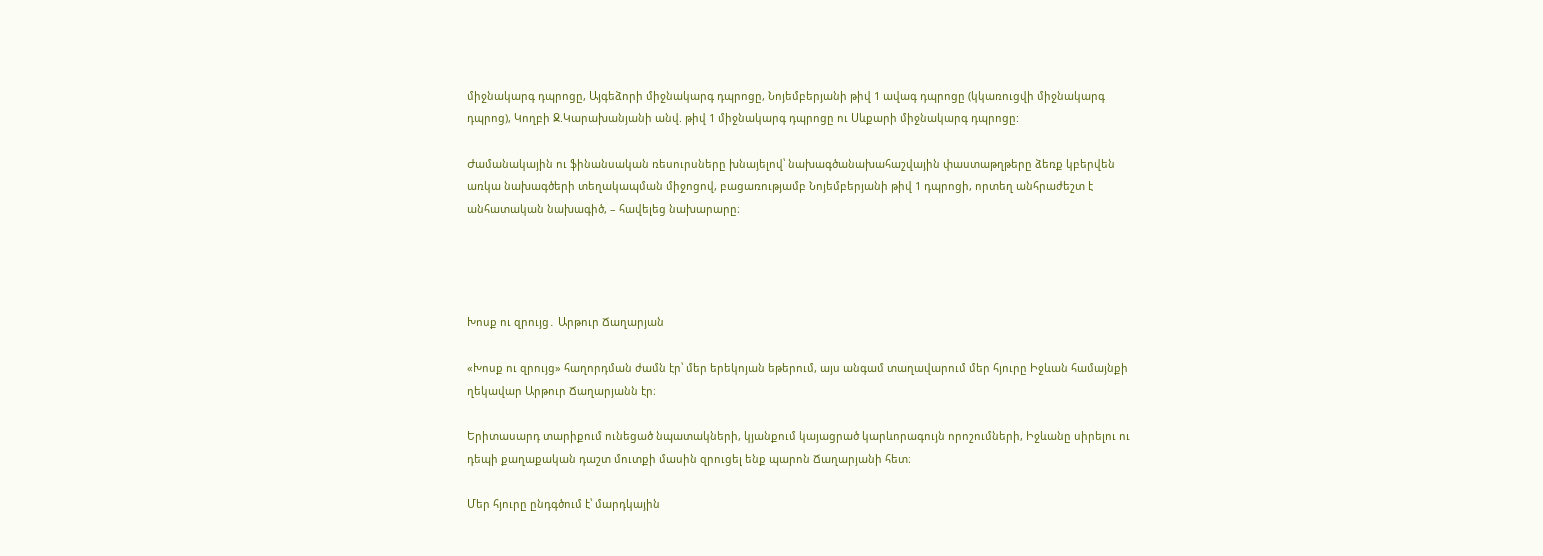միջնակարգ դպրոցը, Այգեձորի միջնակարգ դպրոցը, Նոյեմբերյանի թիվ 1 ավագ դպրոցը (կկառուցվի միջնակարգ դպրոց), Կողբի Ջ.Կարախանյանի անվ. թիվ 1 միջնակարգ դպրոցը ու Սևքարի միջնակարգ դպրոցը:

Ժամանակային ու ֆինանսական ռեսուրսները խնայելով՝ նախագծանախահաշվային փաստաթղթերը ձեռք կբերվեն առկա նախագծերի տեղակապման միջոցով, բացառությամբ Նոյեմբերյանի թիվ 1 դպրոցի, որտեղ անհրաժեշտ է անհատական նախագիծ, – հավելեց նախարարը։




Խոսք ու զրույց․ Արթուր Ճաղարյան

«Խոսք ու զրույց» հաղորդման ժամն էր՝ մեր երեկոյան եթերում, այս անգամ տաղավարում մեր հյուրը Իջևան համայնքի ղեկավար Արթուր Ճաղարյանն էր։

Երիտասարդ տարիքում ունեցած նպատակների, կյանքում կայացրած կարևորագույն որոշումների, Իջևանը սիրելու ու դեպի քաղաքական դաշտ մուտքի մասին զրուցել ենք պարոն Ճաղարյանի հետ։

Մեր հյուրը ընդգծում է՝ մարդկային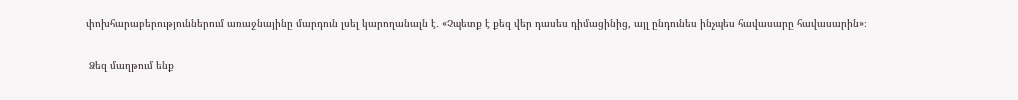փոխհարաբերություններում առաջնայինը մարդուն լսել կարողանալն է․ «Չպետք է քեզ վեր դասես դիմացինից, այլ ընդունես ինչպես հավասարը հավասարին»։

 Ձեզ մաղթում ենք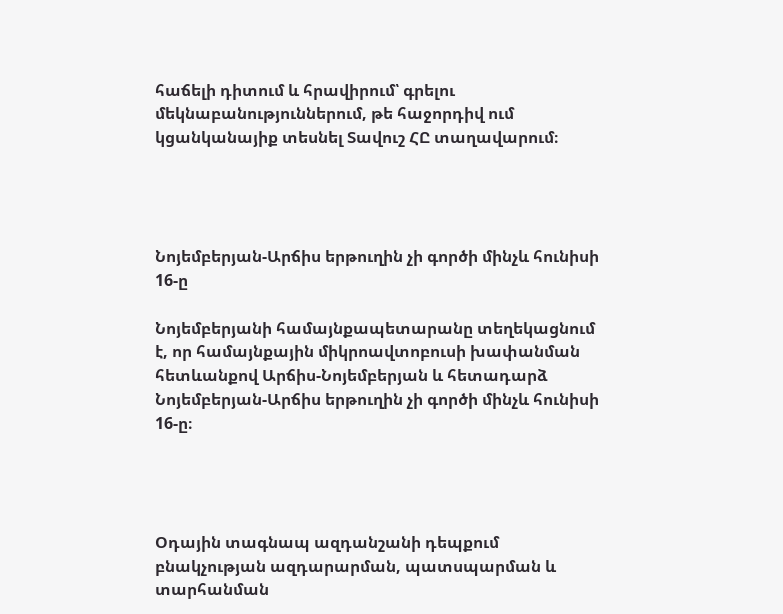հաճելի դիտում և հրավիրում՝ գրելու մեկնաբանություններում, թե հաջորդիվ ում կցանկանայիք տեսնել Տավուշ ՀԸ տաղավարում։




Նոյեմբերյան-Արճիս երթուղին չի գործի մինչև հունիսի 16-ը

Նոյեմբերյանի համայնքապետարանը տեղեկացնում է, որ համայնքային միկրոավտոբուսի խափանման հետևանքով Արճիս-Նոյեմբերյան և հետադարձ Նոյեմբերյան-Արճիս երթուղին չի գործի մինչև հունիսի 16-ը։




Օդային տագնապ ազդանշանի դեպքում բնակչության ազդարարման, պատսպարման և տարհանման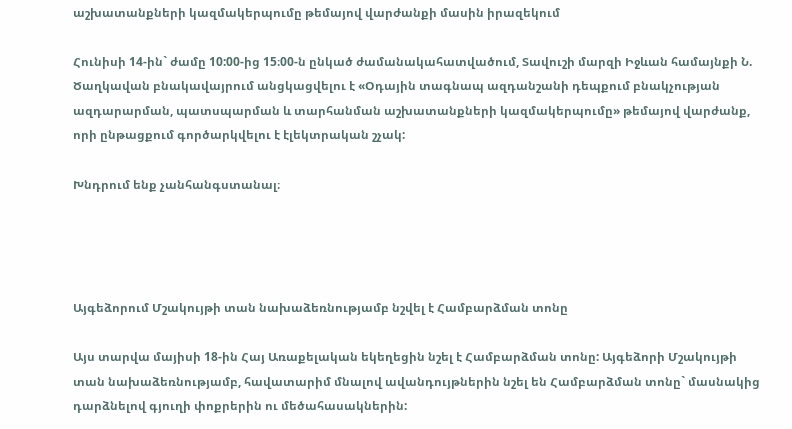աշխատանքների կազմակերպումը թեմայով վարժանքի մասին իրազեկում

Հունիսի 14-ին` ժամը 10:00-ից 15։00-ն ընկած ժամանակահատվածում, Տավուշի մարզի Իջևան համայնքի Ն. Ծաղկավան բնակավայրում անցկացվելու է «Օդային տագնապ ազդանշանի դեպքում բնակչության ազդարարման, պատսպարման և տարհանման աշխատանքների կազմակերպումը» թեմայով վարժանք, որի ընթացքում գործարկվելու է էլեկտրական շչակ:

Խնդրում ենք չանհանգստանալ։




Այգեձորում Մշակույթի տան նախաձեռնությամբ նշվել է Համբարձման տոնը

Այս տարվա մայիսի 18-ին Հայ Առաքելական եկեղեցին նշել է Համբարձման տոնը: Այգեձորի Մշակույթի տան նախաձեռնությամբ, հավատարիմ մնալով ավանդույթներին նշել են Համբարձման տոնը` մասնակից դարձնելով գյուղի փոքրերին ու մեծահասակներին: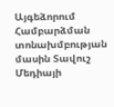Այգեձորում Համբարձման տոնախմբության մասին Տավուշ Մեդիայի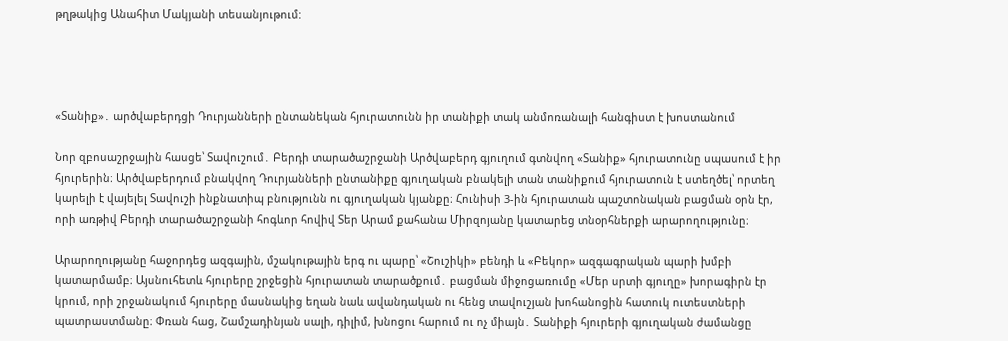թղթակից Անահիտ Մակյանի տեսանյութում:




«Տանիք»․ արծվաբերդցի Դուրյանների ընտանեկան հյուրատունն իր տանիքի տակ անմոռանալի հանգիստ է խոստանում

Նոր զբոսաշրջային հասցե՝ Տավուշում․ Բերդի տարածաշրջանի Արծվաբերդ գյուղում գտնվող «Տանիք» հյուրատունը սպասում է իր հյուրերին։ Արծվաբերդում բնակվող Դուրյանների ընտանիքը գյուղական բնակելի տան տանիքում հյուրատուն է ստեղծել՝ որտեղ կարելի է վայելել Տավուշի ինքնատիպ բնությունն ու գյուղական կյանքը։ Հունիսի 3-ին հյուրատան պաշտոնական բացման օրն էր, որի առթիվ Բերդի տարածաշրջանի հոգևոր հովիվ Տեր Արամ քահանա Միրզոյանը կատարեց տնօրհներքի արարողությունը։

Արարողությանը հաջորդեց ազգային, մշակութային երգ ու պարը՝ «Շուշիկի» բենդի և «Բեկոր» ազգագրական պարի խմբի կատարմամբ։ Այսնուհետև հյուրերը շրջեցին հյուրատան տարածքում․ բացման միջոցառումը «Մեր սրտի գյուղը» խորագիրն էր կրում, որի շրջանակում հյուրերը մասնակից եղան նաև ավանդական ու հենց տավուշյան խոհանոցին հատուկ ուտեստների պատրաստմանը։ Փռան հաց, Շամշադինյան սալի, դիլիմ, խնոցու հարում ու ոչ միայն․ Տանիքի հյուրերի գյուղական ժամանցը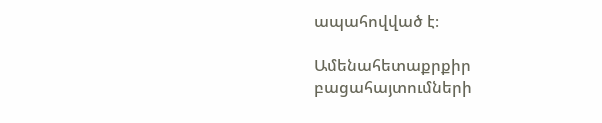ապահովված է։

Ամենահետաքրքիր բացահայտումների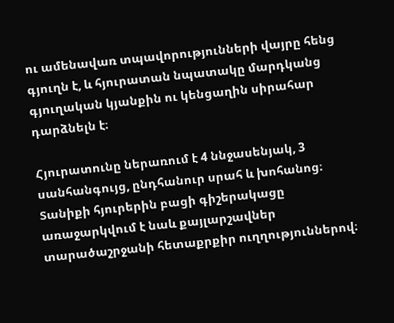ու ամենավառ տպավորությունների վայրը հենց գյուղն է, և հյուրատան նպատակը մարդկանց գյուղական կյանքին ու կենցաղին սիրահար դարձնելն է։

Հյուրատունը ներառում է 4 ննջասենյակ, 3 սանհանգույց, ընդհանուր սրահ և խոհանոց։ Տանիքի հյուրերին բացի գիշերակացը առաջարկվում է նաև քայլարշավներ տարածաշրջանի հետաքրքիր ուղղություններով։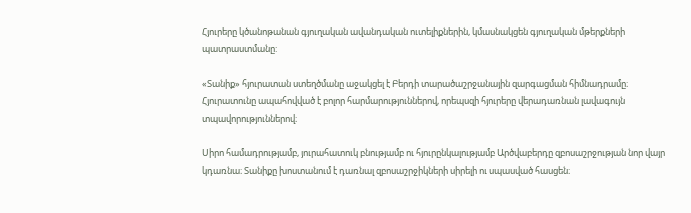Հյուրերը կծանոթանան գյուղական ավանդական ուտելիքներին, կմասնակցեն գյուղական մթերքների պատրաստմանը:

«Տանիք» հյուրատան ստեղծմանը աջակցել է Բերդի տարածաշրջանային զարգացման հիմնադրամը։ Հյուրատունը ապահովված է բոլոր հարմարություններով, որեպսզի հյուրերը վերադառնան լավագույն տպավորություններով։

Սիրո համադրությամբ, յուրահատուկ բնությամբ ու հյուրընկալությամբ Արծվաբերդը զբոսաշրջության նոր վայր կդառնա։ Տանիքը խոստանում է դառնալ զբոսաշրջիկների սիրելի ու սպասված հասցեն։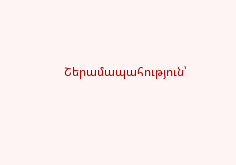Շերամապահություն՝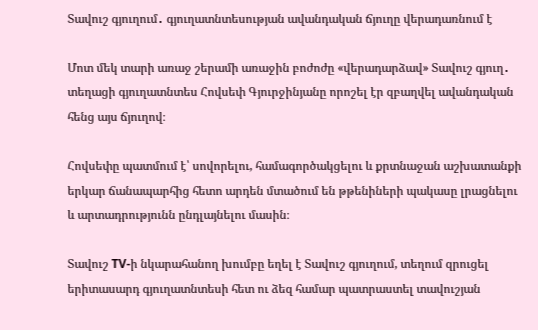Տավուշ գյուղում․ գյուղատնտեսության ավանդական ճյուղը վերադառնում է

Մոտ մեկ տարի առաջ շերամի առաջին բոժոժը «վերադարձավ» Տավուշ գյուղ․ տեղացի գյուղատնտես Հովսեփ Գյուրջինյանը որոշել էր զբաղվել ավանդական հենց այս ճյուղով։

Հովսեփը պատմում է՝ սովորելու, համագործակցելու և քրտնաջան աշխատանքի երկար ճանապարհից հետո արդեն մտածում են թթենիների պակասը լրացնելու և արտադրությունն ընդլայնելու մասին։

Տավուշ TV-ի նկարահանող խումբը եղել է Տավուշ գյուղում, տեղում զրուցել երիտասարդ գյուղատնտեսի հետ ու ձեզ համար պատրաստել տավուշյան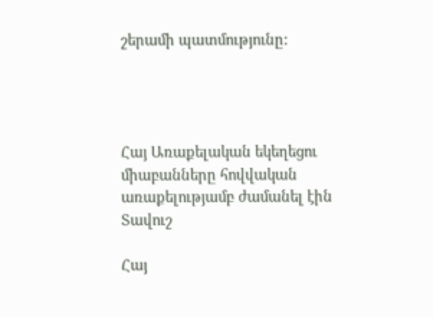շերամի պատմությունը:




Հայ Առաքելական եկեղեցու միաբանները հովվական առաքելությամբ ժամանել էին Տավուշ

Հայ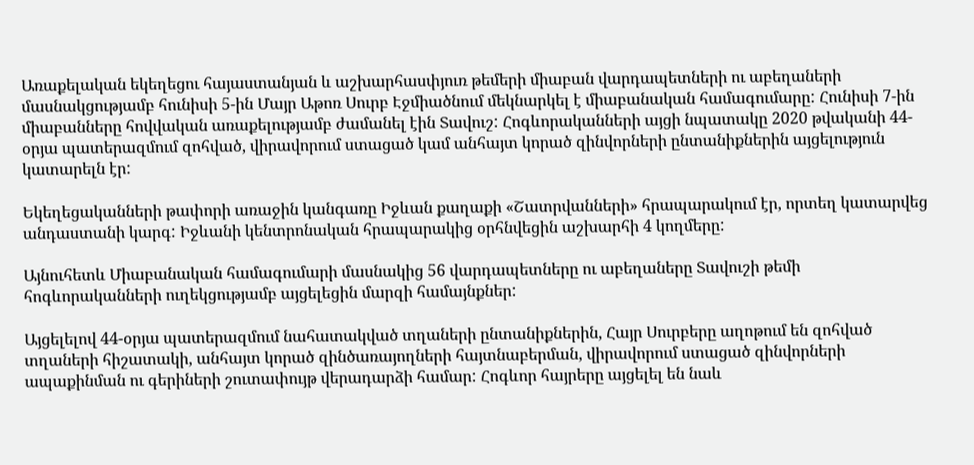Առաքելական եկեղեցու հայաստանյան և աշխարհասփյուռ թեմերի միաբան վարդապետների ու աբեղաների մասնակցությամբ հունիսի 5-ին Մայր Աթոռ Սուրբ Էջմիածնում մեկնարկել է միաբանական համագումարը: Հունիսի 7-ին միաբանները հովվական առաքելությամբ ժամանել էին Տավուշ: Հոգևորականների այցի նպատակը 2020 թվականի 44-օրյա պատերազմում զոհված, վիրավորում ստացած կամ անհայտ կորած զինվորների ընտանիքներին այցելություն կատարելն էր:

Եկեղեցականների թափորի առաջին կանգառը Իջևան քաղաքի «Շատրվանների» հրապարակում էր, որտեղ կատարվեց անդաստանի կարգ: Իջևանի կենտրոնական հրապարակից օրհնվեցին աշխարհի 4 կողմերը:

Այնուհետև Միաբանական համագումարի մասնակից 56 վարդապետները ու աբեղաները Տավուշի թեմի հոգևորականների ուղեկցությամբ այցելեցին մարզի համայնքներ:

Այցելելով 44-օրյա պատերազմում նահատակված տղաների ընտանիքներին, Հայր Սուրբերը աղոթում են զոհված տղաների հիշատակի, անհայտ կորած զինծառայողների հայտնաբերման, վիրավորում ստացած զինվորների ապաքինման ու գերիների շուտափույթ վերադարձի համար: Հոգևոր հայրերը այցելել են նաև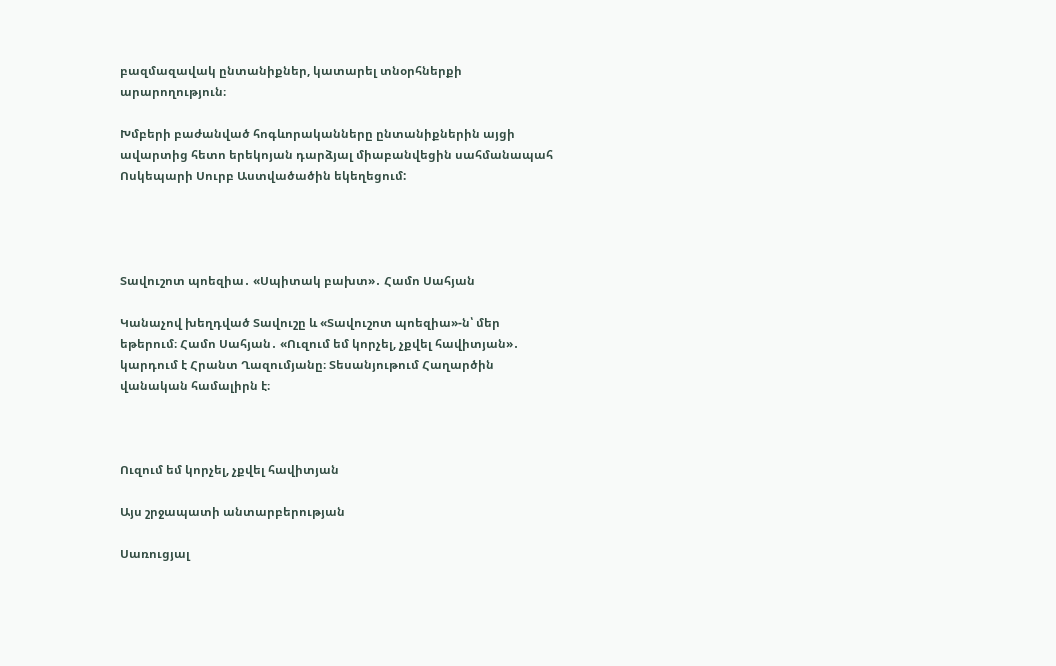բազմազավակ ընտանիքներ, կատարել տնօրհներքի արարողություն։

Խմբերի բաժանված հոգևորականները ընտանիքներին այցի ավարտից հետո երեկոյան դարձյալ միաբանվեցին սահմանապահ Ոսկեպարի Սուրբ Աստվածածին եկեղեցում:




Տավուշոտ պոեզիա․ «Սպիտակ բախտ»․ Համո Սահյան

Կանաչով խեղդված Տավուշը և «Տավուշոտ պոեզիա»-ն՝ մեր եթերում։ Համո Սահյան․ «Ուզում եմ կորչել, չքվել հավիտյան»․ կարդում է Հրանտ Ղազումյանը։ Տեսանյութում Հաղարծին վանական համալիրն է։



Ուզում եմ կորչել, չքվել հավիտյան

Այս շրջապատի անտարբերության

Սառուցյալ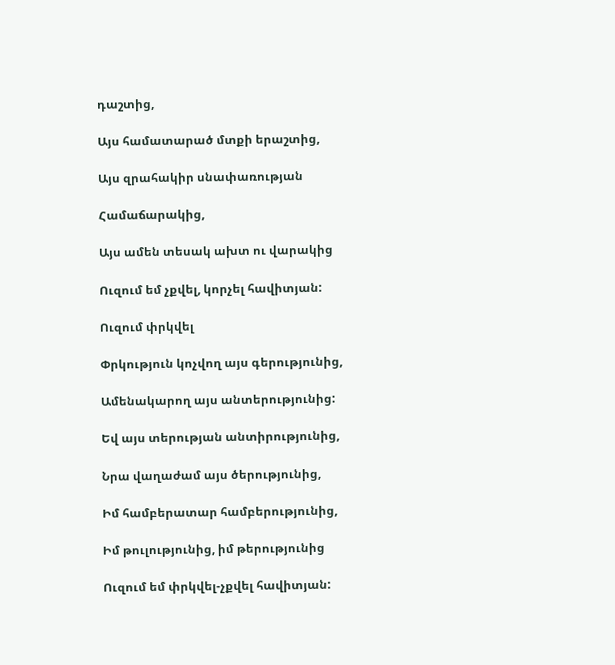դաշտից,

Այս համատարած մտքի երաշտից,

Այս զրահակիր սնափառության

Համաճարակից,

Այս ամեն տեսակ ախտ ու վարակից

Ուզում եմ չքվել, կորչել հավիտյան:

Ուզում փրկվել

Փրկություն կոչվող այս գերությունից,

Ամենակարող այս անտերությունից:

Եվ այս տերության անտիրությունից,

Նրա վաղաժամ այս ծերությունից,

Իմ համբերատար համբերությունից,

Իմ թուլությունից, իմ թերությունից

Ուզում եմ փրկվել-չքվել հավիտյան: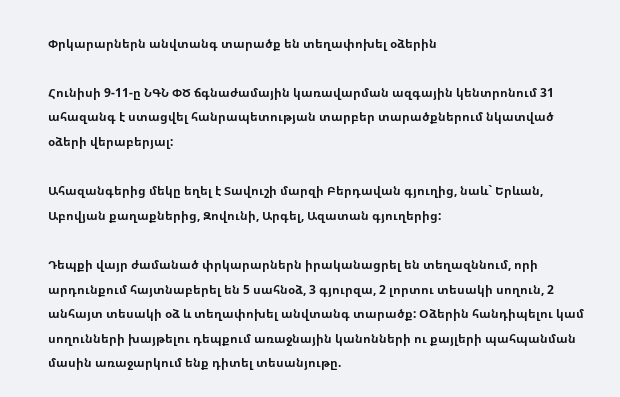Փրկարարներն անվտանգ տարածք են տեղափոխել օձերին

Հունիսի 9-11-ը ՆԳՆ ՓԾ ճգնաժամային կառավարման ազգային կենտրոնում 31 ահազանգ է ստացվել հանրապետության տարբեր տարածքներում նկատված օձերի վերաբերյալ:

Ահազանգերից մեկը եղել է Տավուշի մարզի Բերդավան գյուղից, նաև` Երևան, Աբովյան քաղաքներից, Զովունի, Արգել, Ազատան գյուղերից:

Դեպքի վայր ժամանած փրկարարներն իրականացրել են տեղազննում, որի արդունքում հայտնաբերել են 5 սահնօձ, 3 գյուրզա, 2 լորտու տեսակի սողուն, 2 անհայտ տեսակի օձ և տեղափոխել անվտանգ տարածք: Օձերին հանդիպելու կամ սողունների խայթելու դեպքում առաջնային կանոնների ու քայլերի պահպանման մասին առաջարկում ենք դիտել տեսանյութը.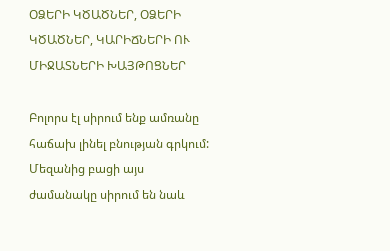ՕՁԵՐԻ ԿԾԱԾՆԵՐ, ՕՁԵՐԻ ԿԾԱԾՆԵՐ, ԿԱՐԻՃՆԵՐԻ ՈՒ ՄԻՋԱՏՆԵՐԻ ԽԱՅԹՈՑՆԵՐ

Բոլորս էլ սիրում ենք ամռանը հաճախ լինել բնության գրկում: Մեզանից բացի այս ժամանակը սիրում են նաև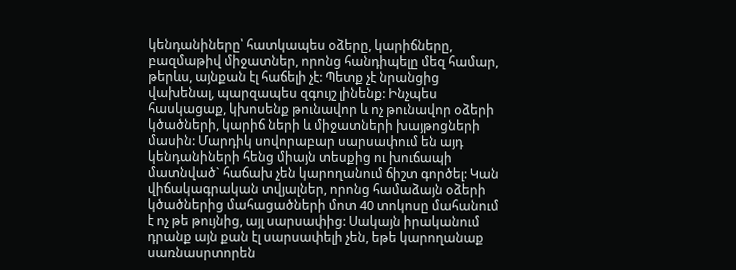կենդանիները՝ հատկապես օձերը, կարիճները, բազմաթիվ միջատներ, որոնց հանդիպելը մեզ համար, թերևս, այնքան էլ հաճելի չէ: Պետք չէ նրանցից վախենալ, պարզապես զգույշ լինենք: Ինչպես հասկացաք, կխոսենք թունավոր և ոչ թունավոր օձերի կծածների, կարիճ ների և միջատների խայթոցների մասին: Մարդիկ սովորաբար սարսափում են այդ կենդանիների հենց միայն տեսքից ու խուճապի մատնված` հաճախ չեն կարողանում ճիշտ գործել: Կան վիճակագրական տվյալներ, որոնց համաձայն օձերի կծածներից մահացածների մոտ 40 տոկոսը մահանում է ոչ թե թույնից, այլ սարսափից: Սակայն իրականում դրանք այն քան էլ սարսափելի չեն, եթե կարողանաք սառնասրտորեն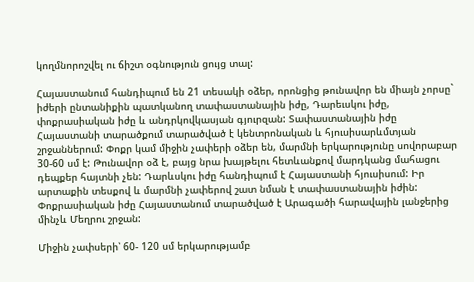կողմնորոշվել ու ճիշտ օգնություն ցույց տալ:

Հայաստանում հանդիպում են 21 տեսակի օձեր, որոնցից թունավոր են միայն չորսը` իժերի ընտանիքին պատկանող տափաստանային իժը, Դարեւսկու իժը, փոքրասիական իժը և անդրկովկասյան գյուրզան: Տափաստանային իժը Հայաստանի տարածքում տարածված է կենտրոնական և հյուսիսարևմտյան շրջաններում: Փոքր կամ միջին չափերի օձեր են, մարմնի երկարությունը սովորաբար 30-60 սմ է: Թունավոր օձ է, բայց նրա խայթելու հետևանքով մարդկանց մահացու դեպքեր հայտնի չեն: Դարևսկու իժը հանդիպում է Հայաստանի հյուսիսում: Իր արտաքին տեսքով և մարմնի չափերով շատ նման է տափաստանային իժին: Փոքրասիական իժը Հայաստանում տարածված է Արագածի հարավային լանջերից մինչև Մեղրու շրջան:

Միջին չափսերի՝ 60- 120 սմ երկարությամբ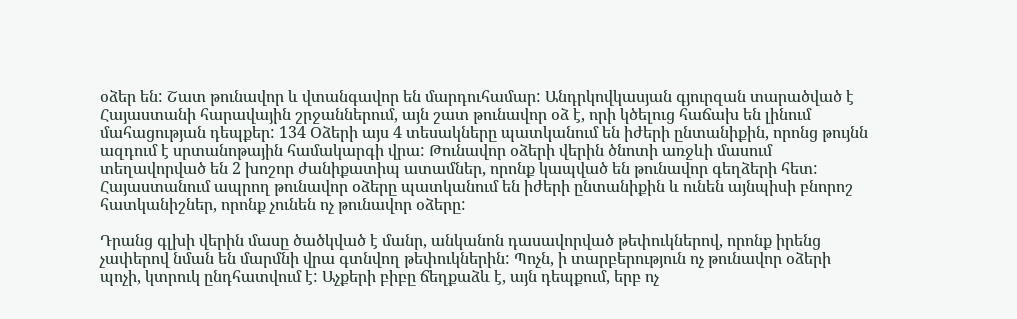օձեր են: Շատ թունավոր և վտանգավոր են մարդուհամար: Անդրկովկասյան գյուրզան տարածված է Հայաստանի հարավային շրջաններում, այն շատ թունավոր օձ է, որի կծելուց հաճախ են լինում մահացության դեպքեր: 134 Օձերի այս 4 տեսակները պատկանում են իժերի ընտանիքին, որոնց թույնն ազդում է սրտանոթային համակարգի վրա: Թունավոր օձերի վերին ծնոտի առջևի մասում տեղավորված են 2 խոշոր ժանիքատիպ ատամներ, որոնք կապված են թունավոր գեղձերի հետ: Հայաստանում ապրող թունավոր օձերը պատկանում են իժերի ընտանիքին և ունեն այնպիսի բնորոշ հատկանիշներ, որոնք չունեն ոչ թունավոր օձերը:

Դրանց գլխի վերին մասը ծածկված է մանր, անկանոն դասավորված թեփուկներով, որոնք իրենց չափերով նման են մարմնի վրա գտնվող թեփուկներին: Պոչն, ի տարբերություն ոչ թունավոր օձերի պոչի, կտրուկ ընդհատվում է: Աչքերի բիբը ճեղքաձև է, այն դեպքում, երբ ոչ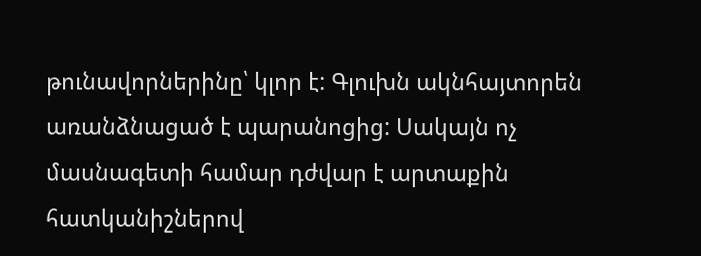թունավորներինը՝ կլոր է: Գլուխն ակնհայտորեն առանձնացած է պարանոցից: Սակայն ոչ մասնագետի համար դժվար է արտաքին հատկանիշներով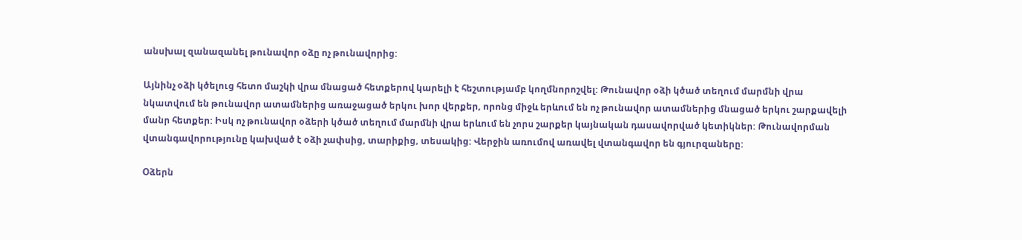անսխալ զանազանել թունավոր օձը ոչ թունավորից:

Այնինչ օձի կծելուց հետո մաշկի վրա մնացած հետքերով կարելի է հեշտությամբ կողմնորոշվել: Թունավոր օձի կծած տեղում մարմնի վրա նկատվում են թունավոր ատամներից առաջացած երկու խոր վերքեր, որոնց միջև երևում են ոչ թունավոր ատամներից մնացած երկու շարքավելի մանր հետքեր: Իսկ ոչ թունավոր օձերի կծած տեղում մարմնի վրա երևում են չորս շարքեր կայնական դասավորված կետիկներ: Թունավորման վտանգավորությունը կախված է օձի չափսից, տարիքից, տեսակից: Վերջին առումով առավել վտանգավոր են գյուրզաները:

Օձերն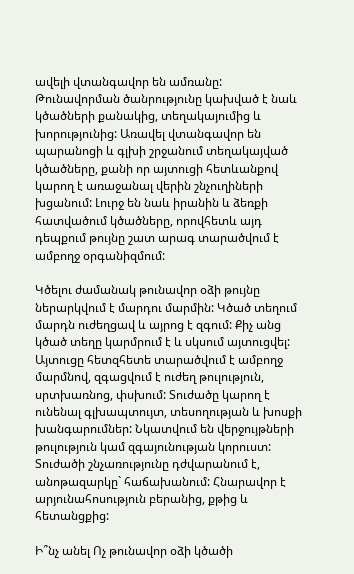ավելի վտանգավոր են ամռանը: Թունավորման ծանրությունը կախված է նաև կծածների քանակից, տեղակայումից և խորությունից: Առավել վտանգավոր են պարանոցի և գլխի շրջանում տեղակայված կծածները, քանի որ այտուցի հետևանքով կարող է առաջանալ վերին շնչուղիների խցանում: Լուրջ են նաև իրանին և ձեռքի հատվածում կծածները, որովհետև այդ դեպքում թույնը շատ արագ տարածվում է ամբողջ օրգանիզմում:

Կծելու ժամանակ թունավոր օձի թույնը ներարկվում է մարդու մարմին: Կծած տեղում մարդն ուժեղցավ և այրոց է զգում: Քիչ անց կծած տեղը կարմրում է և սկսում այտուցվել: Այտուցը հետզհետե տարածվում է ամբողջ մարմնով, զգացվում է ուժեղ թուլություն, սրտխառնոց, փսխում: Տուժածը կարող է ունենալ գլխապտույտ, տեսողության և խոսքի խանգարումներ: Նկատվում են վերջույթների թուլություն կամ զգայունության կորուստ: Տուժածի շնչառությունը դժվարանում է, անոթազարկը` հաճախանում: Հնարավոր է արյունահոսություն բերանից, քթից և հետանցքից:

Ի՞նչ անել Ոչ թունավոր օձի կծածի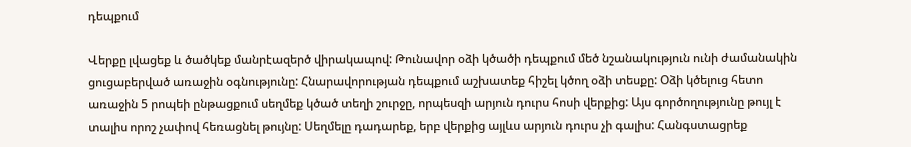դեպքում

Վերքը լվացեք և ծածկեք մանրէազերծ վիրակապով: Թունավոր օձի կծածի դեպքում մեծ նշանակություն ունի ժամանակին ցուցաբերված առաջին օգնությունը: Հնարավորության դեպքում աշխատեք հիշել կծող օձի տեսքը: Օձի կծելուց հետո առաջին 5 րոպեի ընթացքում սեղմեք կծած տեղի շուրջը, որպեսզի արյուն դուրս հոսի վերքից: Այս գործողությունը թույլ է տալիս որոշ չափով հեռացնել թույնը: Սեղմելը դադարեք, երբ վերքից այլևս արյուն դուրս չի գալիս: Հանգստացրեք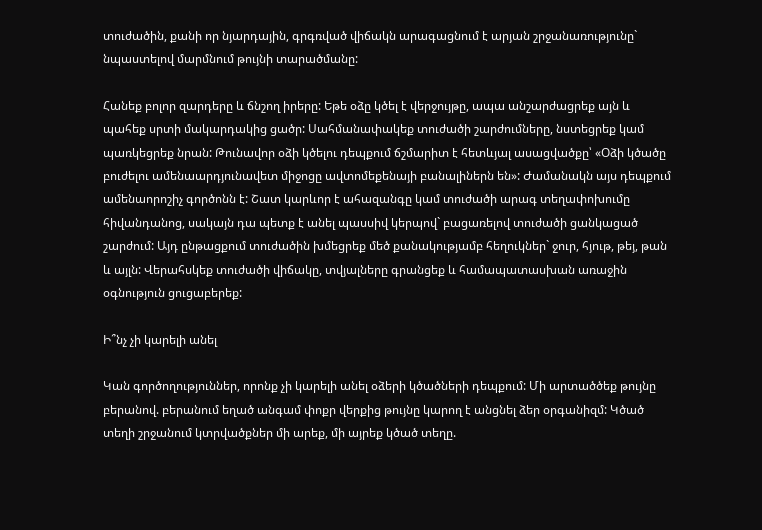տուժածին, քանի որ նյարդային, գրգռված վիճակն արագացնում է արյան շրջանառությունը` նպաստելով մարմնում թույնի տարածմանը:

Հանեք բոլոր զարդերը և ճնշող իրերը: Եթե օձը կծել է վերջույթը, ապա անշարժացրեք այն և պահեք սրտի մակարդակից ցածր: Սահմանափակեք տուժածի շարժումները, նստեցրեք կամ պառկեցրեք նրան: Թունավոր օձի կծելու դեպքում ճշմարիտ է հետևյալ ասացվածքը՝ «Օձի կծածը բուժելու ամենաարդյունավետ միջոցը ավտոմեքենայի բանալիներն են»: Ժամանակն այս դեպքում ամենաորոշիչ գործոնն է: Շատ կարևոր է ահազանգը կամ տուժածի արագ տեղափոխումը հիվանդանոց, սակայն դա պետք է անել պասսիվ կերպով` բացառելով տուժածի ցանկացած շարժում: Այդ ընթացքում տուժածին խմեցրեք մեծ քանակությամբ հեղուկներ` ջուր, հյութ, թեյ, թան և այլն: Վերահսկեք տուժածի վիճակը, տվյալները գրանցեք և համապատասխան առաջին օգնություն ցուցաբերեք:

Ի՞նչ չի կարելի անել

Կան գործողություններ, որոնք չի կարելի անել օձերի կծածների դեպքում: Մի արտածծեք թույնը բերանով. բերանում եղած անգամ փոքր վերքից թույնը կարող է անցնել ձեր օրգանիզմ: Կծած տեղի շրջանում կտրվածքներ մի արեք, մի այրեք կծած տեղը.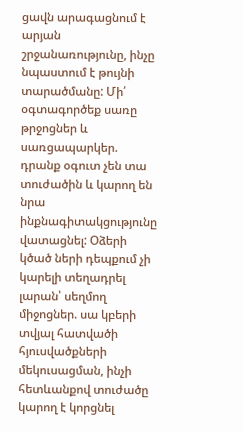ցավն արագացնում է արյան շրջանառությունը, ինչը նպաստում է թույնի տարածմանը: Մի՛ օգտագործեք սառը թրջոցներ և սառցապարկեր. դրանք օգուտ չեն տա տուժածին և կարող են նրա ինքնագիտակցությունը վատացնել: Օձերի կծած ների դեպքում չի կարելի տեղադրել լարան՝ սեղմող միջոցներ. սա կբերի տվյալ հատվածի հյուսվածքների մեկուսացման, ինչի հետևանքով տուժածը կարող է կորցնել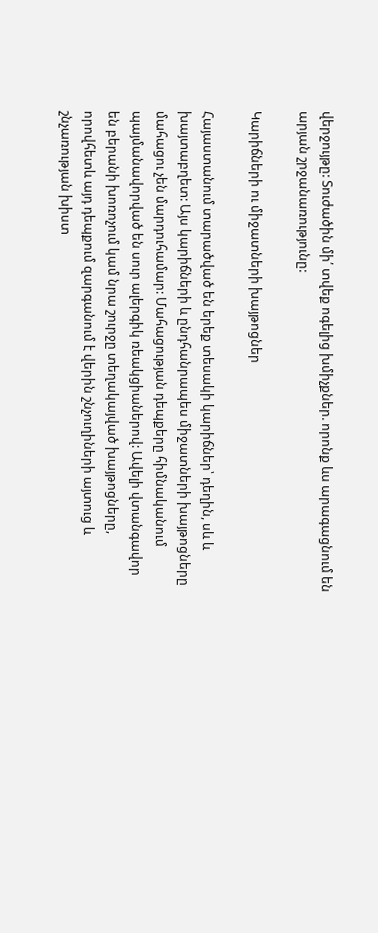վերջույթը: Տուժածին մի՛ տվեք ոգելից խմիչքներ. որոնք ևս արագացնում են արյան շրջանառությունը:

Կարիճների ու միջատների խայթոցներ

Հայաստանում տարածված են երեք տեսակի կարիճներ՝ դեղին, սև և խայտաբղետ: Այս կարիճների և ընդհանրապես միջատների խայթոցները մահացու չեն մարդուհամար: Մահացության դեպքերը հիմնականում պայմանավորված են սուր ալերգիկ ռեակցիաներով: Ավելի վտանգավոր են բերանի խոռոչում կամ նրա շուրջը տեղակայված խայթոցները, որովհետև այդ դեպքում զարգանում է վերին շնչուղիների այտուց և շնչառության խիստ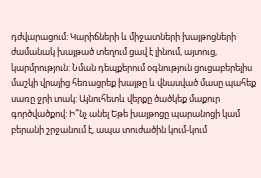դժվարացում: Կարիճների և միջատների խայթոցների ժամանակ խայթած տեղում ցավ է լինում, այտուց, կարմրություն: Նման դեպքերում օգնություն ցուցաբերելիս մաշկի վրայից հեռացրեք խայթը և վնասված մասը պահեք սառը ջրի տակ: Այնուհետև վերքը ծածկեք մաքուր գործվածքով: Ի՞նչ անել Եթե խայթոցը պարանոցի կամ բերանի շրջանում է, ապա տուժածին կում-կում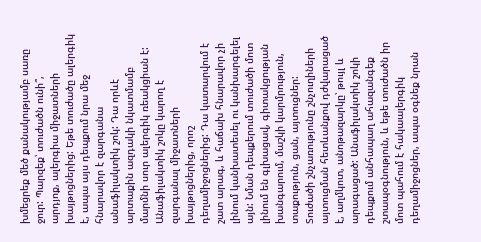խմեցրեք մեծ քանակությամբ սառը ջուր: Պարզեք՝ տուժածն ունի՞, արդյոք, ալերգիա միջատների խայթոցներից: Եթե տուժածը ալերգիկ է, ապա այս դեպքում նրա մեջ հնարավոր է զարգանա անաֆիլակտիկ շոկ: Դա որևէ արտաքին ազդակի նկատմամբ մարմնի սուր ալերգիկ ռեակցիան է: Անաֆիլակտիկ շոկը կարող է զարգանալ միջատների խայթոցներից, որոշ դեղամիջոցներից: Դա կատարվում է շատ արագ, և հաճախ հնարավոր չի լինում կանխատեսել ու կանխարգելել այն: Նման դեպքերում տուժածի մոտ լինում են գլխացավ, գիտակցության խանգարում, մաշկի կարմրություն, տաքություն, ցան, այտուցներ: Տուժածի շնչառությունը շնչուղիների այտուցման հետևանքով դժվարացած է, աղմկոտ, անոթազարկը՝ թույլ և արագացած: Անաֆիլակտիկ շոկի դեպքում անհապաղ ահազանգեք շտապօգնություն, և եթե տուժածն իր մոտ պահում է հակաալերգիկ դեղամիջոցներ, ապա օգնեք նրան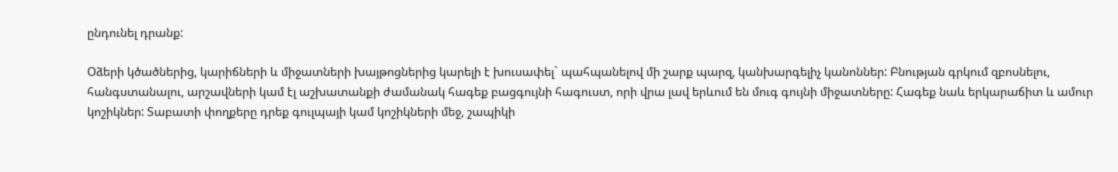ընդունել դրանք:

Օձերի կծածներից, կարիճների և միջատների խայթոցներից կարելի է խուսափել` պահպանելով մի շարք պարզ, կանխարգելիչ կանոններ: Բնության գրկում զբոսնելու, հանգստանալու, արշավների կամ էլ աշխատանքի ժամանակ հագեք բացգույնի հագուստ, որի վրա լավ երևում են մուգ գույնի միջատները: Հագեք նաև երկարաճիտ և ամուր կոշիկներ: Տաբատի փողքերը դրեք գուլպայի կամ կոշիկների մեջ, շապիկի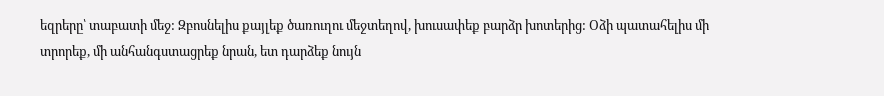եզրերը՝ տաբատի մեջ: Զբոսնելիս քայլեք ծառուղու մեջտեղով, խուսափեք բարձր խոտերից: Օձի պատահելիս մի տրորեք, մի անհանգստացրեք նրան, ետ դարձեք նույն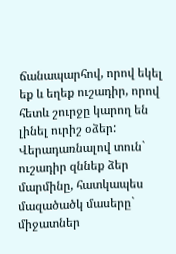ճանապարհով, որով եկել եք և եղեք ուշադիր, որով հետև շուրջը կարող են լինել ուրիշ օձեր: Վերադառնալով տուն` ուշադիր զննեք ձեր մարմինը, հատկապես մազածածկ մասերը` միջատներ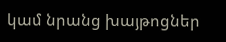կամ նրանց խայթոցներ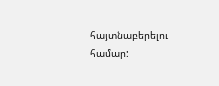հայտնաբերելու համար: